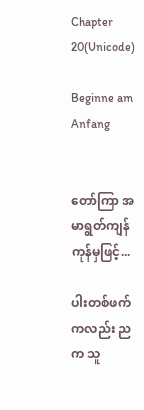Chapter 20(Unicode)

Beginne am Anfang


တော်ကြာ အမာရွတ်ကျန်ကုန်မှဖြင့်...

ပါးတစ်ဖက်ကလည်း ညက သူ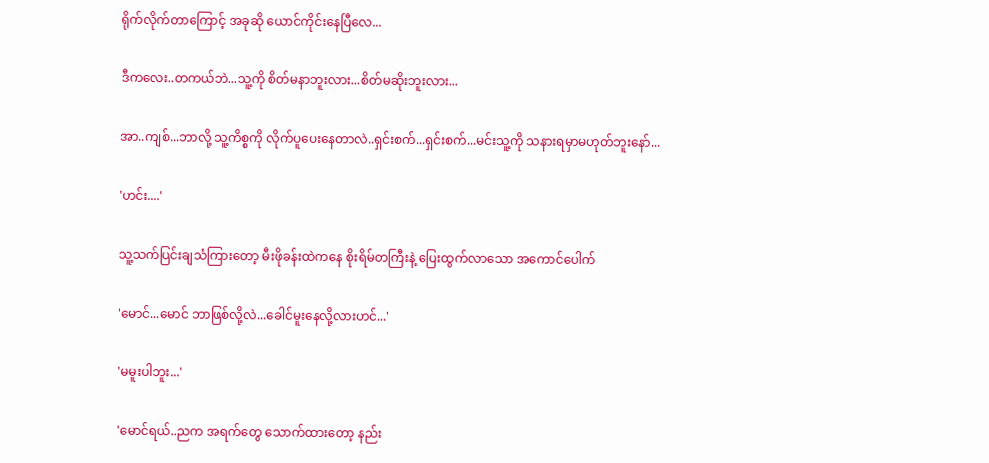ရိုက်လိုက်တာကြောင့် အခုဆို ယောင်ကိုင်းနေပြီလေ...

ဒီကလေး..တကယ်ဘဲ...သူ့ကို စိတ်မနာဘူးလား...စိတ်မဆိုးဘူးလား...

အာ..ကျစ်...ဘာလို့ သူ့ကိစ္စကို လိုက်ပူပေးနေတာလဲ..ရှင်းစက်...ရှင်းစက်...မင်းသူ့ကို သနားရမှာမဟုတ်ဘူးနော်...

'ဟင်း....'

သူ့သက်ပြင်းချသံကြားတော့ မီးဖိုခန်းထဲကနေ စိုးရိမ်တကြီးနဲ့ ပြေးထွက်လာသော အကောင်ပေါက်

'မောင်...မောင် ဘာဖြစ်လို့လဲ...ခေါင်မူးနေလို့လားဟင်...'

'မမူးပါဘူး...'

'မောင်ရယ်..ညက အရက်တွေ သောက်ထားတော့ နည်း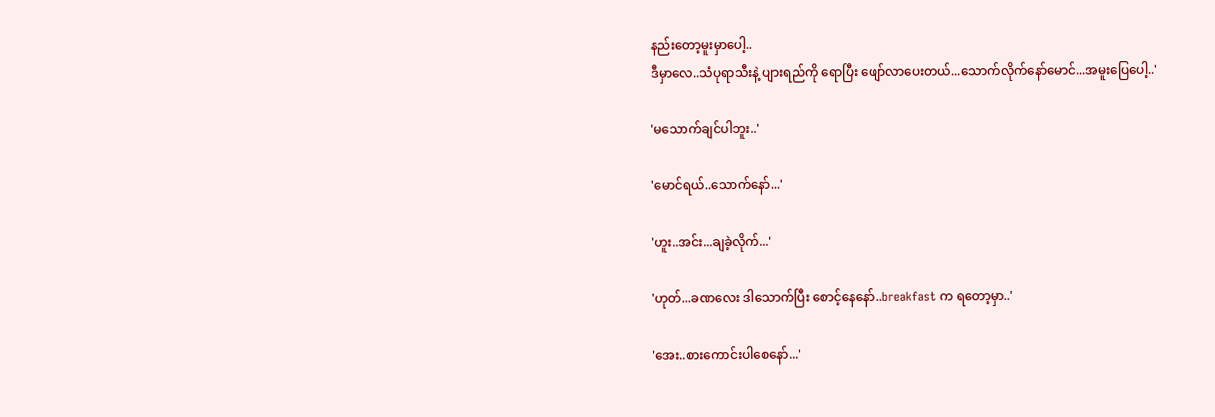နည်းတော့မူးမှာပေါ့..
ဒီမှာလေ..သံပုရာသီးနဲ့ ပျားရည်ကို ရောပြီး ဖျော်လာပေးတယ်...သောက်လိုက်နော်မောင်...အမူးပြေပေါ့..'

'မသောက်ချင်ပါဘူး..'

'မောင်ရယ်..သောက်နော်...'

'ဟူး..အင်း...ချခဲ့လိုက်...'

'ဟုတ်...ခဏလေး ဒါသောက်ပြီး စောင့်နေနော်..breakfast က ရတော့မှာ..'

'အေး..စားကောင်းပါစေနော်...'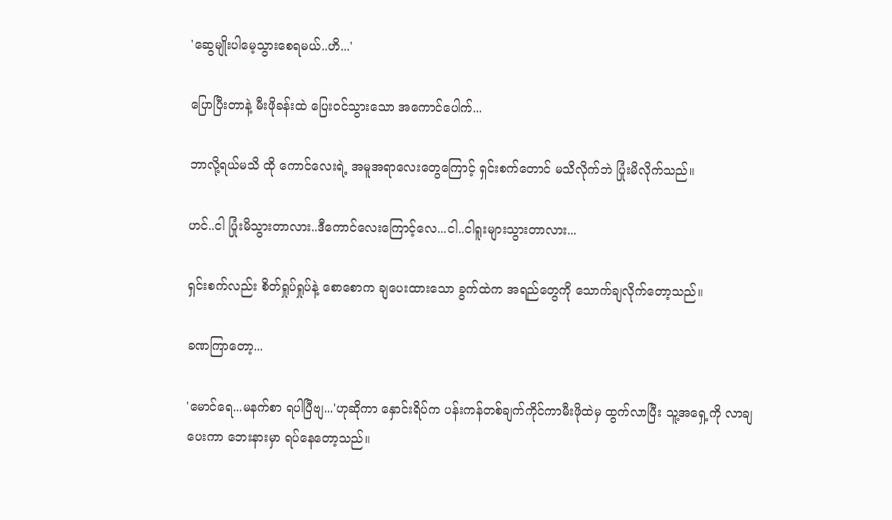'ဆွေမျိုးပါမေ့သွားစေရမယ်..ဟိ...'

ပြောပြီးတာနဲ့ မီးဖိုခန်းထဲ ပြေးဝင်သွားသော အကောင်ပေါက်...

ဘာလို့ရယ်မသိ ထို ကောင်လေးရဲ့ အမူအရာလေးတွေကြောင့် ရှင်းစက်တောင် မသိလိုက်ဘဲ ပြုံးမိလိုက်သည်။

ဟင်..ငါ ပြုံးမိသွားတာလား..ဒီကောင်လေးကြောင့်လေ...ငါ..ငါရူးများသွားတာလား...

ရှင်းစက်လည်း စိတ်ရှုပ်ရှုပ်နဲ့ စောစောက ချပေးထားသော ခွက်ထဲက အရည်တွေကို သောက်ချလိုက်တော့သည်။

ခဏကြာတော့...

'မောင်ရေ...မနက်စာ ရပါပြီဗျ...'ဟုဆိုကာ နှောင်းရိပ်က ပန်းကန်တစ်ချက်ကိုင်ကာမီးဖိုထဲမှ ထွက်လာပြီး သူ့အရှေ့ကို လာချပေးကာ ဘေးနားမှာ ရပ်နေတော့သည်။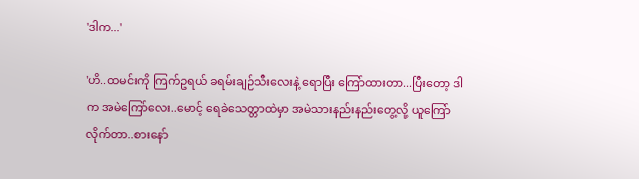'ဒါက...'

'ဟိ..ထမင်းကို ကြက်ဥရယ် ခရမ်းချဉ်သီးလေးနဲ့ ရောပြီး ကြော်ထားတာ...ပြီးတော့ ဒါက အမဲကြော်လေး..မောင့် ရေခဲသေတ္တာထဲမှာ အမဲသားနည်းနည်းတွေ့လို့ ယူကြော်လိုက်တာ..စားနော်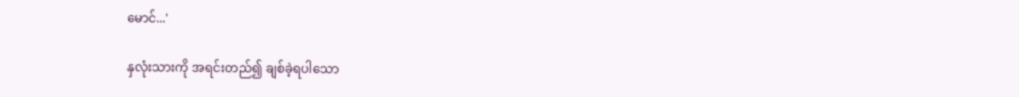မောင်...'

နှလုံးသားကို အရင်းတည်၍ ချစ်ခဲ့ရပါသော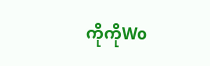ကိုကိုWo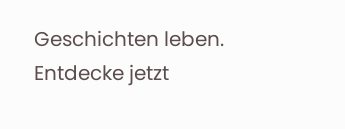Geschichten leben. Entdecke jetzt